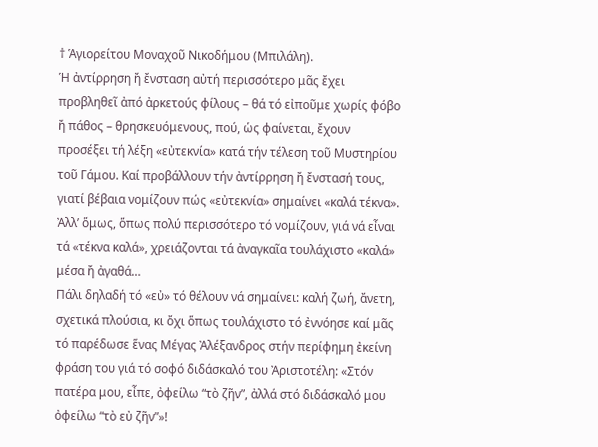† Ἁγιορείτου Μοναχοῦ Νικοδήμου (Μπιλάλη).
Ἡ ἀντίρρηση ἤ ἔνσταση αὐτή περισσότερο μᾶς ἔχει προβληθεῖ ἀπό ἀρκετούς φίλους – θά τό εἰποῦμε χωρίς φόβο ἤ πάθος – θρησκευόμενους, πού, ὡς φαίνεται, ἔχουν προσέξει τή λέξη «εὐτεκνία» κατά τήν τέλεση τοῦ Μυστηρίου τοῦ Γάμου. Καί προβάλλουν τήν ἀντίρρηση ἤ ἔνστασή τους, γιατί βέβαια νομίζουν πώς «εὐτεκνία» σημαίνει «καλά τέκνα». Ἀλλ’ ὅμως, ὅπως πολύ περισσότερο τό νομίζουν, γιά νά εἶναι τά «τέκνα καλά», χρειάζονται τά ἀναγκαῖα τουλάχιστο «καλά» μέσα ἤ ἀγαθά…
Πάλι δηλαδή τό «εὐ» τό θέλουν νά σημαίνει: καλή ζωή, ἄνετη, σχετικά πλούσια, κι ὄχι ὅπως τουλάχιστο τό ἐννόησε καί μᾶς τό παρέδωσε ἕνας Μέγας Ἀλέξανδρος στήν περίφημη ἐκείνη φράση του γιά τό σοφό διδάσκαλό του Ἀριστοτέλη: «Στόν πατέρα μου, εἶπε, ὀφείλω “τὸ ζῆν”, ἀλλά στό διδάσκαλό μου ὀφείλω “τὸ εὐ ζῆν”»!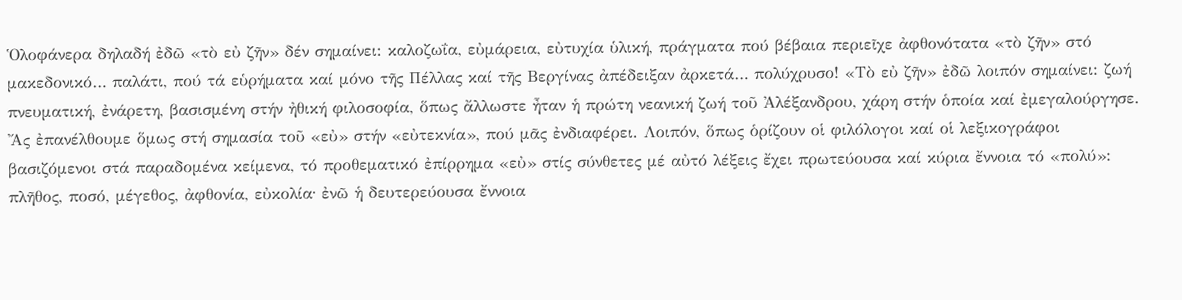Ὁλοφάνερα δηλαδή ἐδῶ «τὸ εὐ ζῆν» δέν σημαίνει: καλοζωΐα, εὐμάρεια, εὐτυχία ὑλική, πράγματα πού βέβαια περιεῖχε ἀφθονότατα «τὸ ζῆν» στό μακεδονικό… παλάτι, πού τά εὑρήματα καί μόνο τῆς Πέλλας καί τῆς Βεργίνας ἀπέδειξαν ἀρκετά… πολύχρυσο! «Τὸ εὐ ζῆν» ἐδῶ λοιπόν σημαίνει: ζωή πνευματική, ἐνάρετη, βασισμένη στήν ἠθική φιλοσοφία, ὅπως ἄλλωστε ἦταν ἡ πρώτη νεανική ζωή τοῦ Ἀλέξανδρου, χάρη στήν ὁποία καί ἐμεγαλούργησε.
Ἄς ἐπανέλθουμε ὅμως στή σημασία τοῦ «εὐ» στήν «εὐτεκνία», πού μᾶς ἐνδιαφέρει. Λοιπόν, ὅπως ὁρίζουν οἱ φιλόλογοι καί οἱ λεξικογράφοι βασιζόμενοι στά παραδομένα κείμενα, τό προθεματικό ἐπίρρημα «εὐ» στίς σύνθετες μέ αὐτό λέξεις ἔχει πρωτεύουσα καί κύρια ἔννοια τό «πολύ»: πλῆθος, ποσό, μέγεθος, ἀφθονία, εὐκολία∙ ἐνῶ ἡ δευτερεύουσα ἔννοια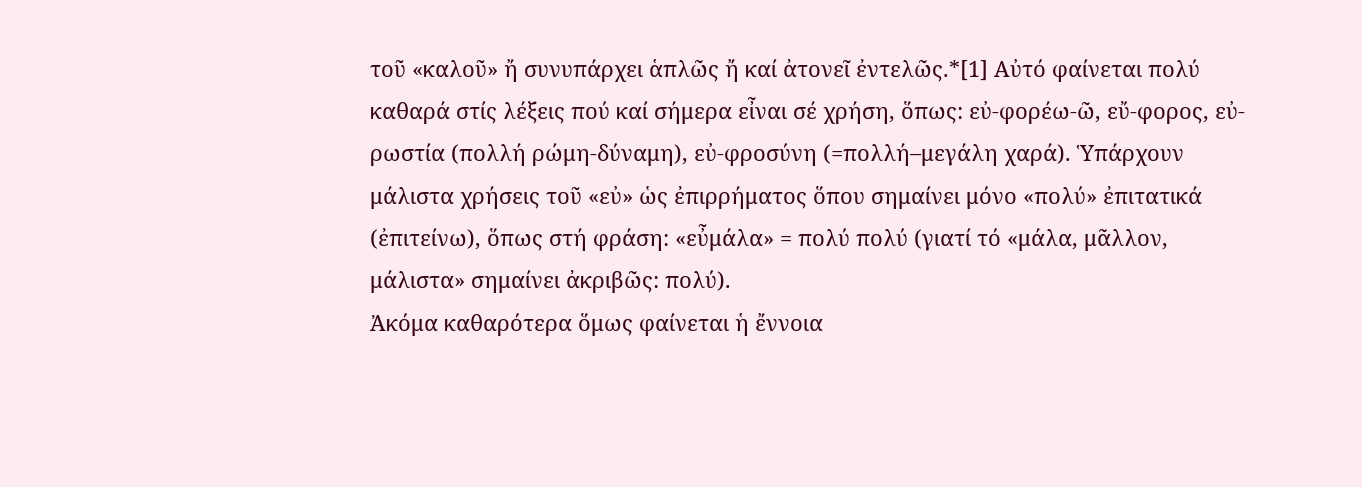τοῦ «καλοῦ» ἤ συνυπάρχει ἁπλῶς ἤ καί ἀτονεῖ ἐντελῶς.*[1] Αὐτό φαίνεται πολύ καθαρά στίς λέξεις πού καί σήμερα εἶναι σέ χρήση, ὅπως: εὐ-φορέω-ῶ, εὔ-φορος, εὐ-ρωστία (πολλή ρώμη-δύναμη), εὐ-φροσύνη (=πολλή–μεγάλη χαρά). Ὑπάρχουν μάλιστα χρήσεις τοῦ «εὐ» ὡς ἐπιρρήματος ὅπου σημαίνει μόνο «πολύ» ἐπιτατικά (ἐπιτείνω), ὅπως στή φράση: «εὖμάλα» = πολύ πολύ (γιατί τό «μάλα, μᾶλλον, μάλιστα» σημαίνει ἀκριβῶς: πολύ).
Ἀκόμα καθαρότερα ὅμως φαίνεται ἡ ἔννοια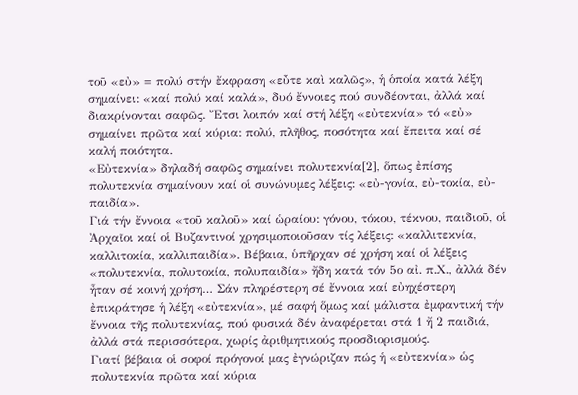τοῦ «εὐ» = πολύ στήν ἔκφραση «εὖτε καὶ καλῶς», ἡ ὁποία κατά λέξη σημαίνει: «καί πολύ καί καλά», δυό ἔννοιες πού συνδέονται, ἀλλά καί διακρίνονται σαφῶς. Ἔτσι λοιπόν καί στή λέξη «εὐτεκνία» τό «εὐ» σημαίνει πρῶτα καί κύρια: πολύ, πλῆθος, ποσότητα καί ἔπειτα καί σέ καλή ποιότητα.
«Εὐτεκνία» δηλαδή σαφῶς σημαίνει πολυτεκνία[2], ὅπως ἐπίσης πολυτεκνία σημαίνουν καί οἱ συνώνυμες λέξεις: «εὐ-γονία, εὐ-τοκία, εὐ-παιδία».
Γιά τήν ἔννοια «τοῦ καλοῦ» καί ὡραίου: γόνου, τόκου, τέκνου, παιδιοῦ, οἱ Ἀρχαῖοι καί οἱ Βυζαντινοί χρησιμοποιοῦσαν τίς λέξεις: «καλλιτεκνία, καλλιτοκία, καλλιπαιδία». Βέβαια, ὑπῆρχαν σέ χρήση καί οἱ λέξεις «πολυτεκνία, πολυτοκία, πολυπαιδία» ἤδη κατά τόν 5ο αἰ. π.Χ., ἀλλά δέν ἦταν σέ κοινή χρήση… Σάν πληρέστερη σέ ἔννοια καί εὐηχέστερη ἐπικράτησε ἡ λέξη «εὐτεκνία», μέ σαφή ὅμως καί μάλιστα ἐμφαντική τήν ἔννοια τῆς πολυτεκνίας, πού φυσικά δέν ἀναφέρεται στά 1 ἤ 2 παιδιά, ἀλλά στά περισσότερα, χωρίς ἀριθμητικούς προσδιορισμούς.
Γιατί βέβαια οἱ σοφοί πρόγονοί μας ἐγνώριζαν πώς ἡ «εὐτεκνία» ὡς πολυτεκνία πρῶτα καί κύρια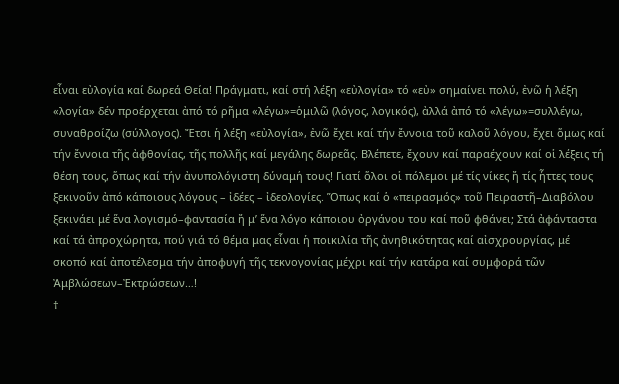εἶναι εὐλογία καί δωρεά Θεία! Πράγματι, καί στή λέξη «εὐλογία» τό «εὐ» σημαίνει πολύ, ἐνῶ ἡ λέξη «λογία» δέν προέρχεται ἀπό τό ρῆμα «λέγω»=ὁμιλῶ (λόγος, λογικός), ἀλλά ἀπό τό «λέγω»=συλλέγω, συναθροίζω (σύλλογος). Ἔτσι ἡ λέξη «εὐλογία», ἐνῶ ἔχει καί τήν ἔννοια τοῦ καλοῦ λόγου, ἔχει ὅμως καί τήν ἔννοια τῆς ἀφθονίας, τῆς πολλῆς καί μεγάλης δωρεᾶς. Βλέπετε, ἔχουν καί παραέχουν καί οἱ λέξεις τή θέση τους, ὅπως καί τήν ἀνυπολόγιστη δύναμή τους! Γιατί ὅλοι οἱ πόλεμοι μέ τίς νίκες ἤ τίς ἧττες τους ξεκινοῦν ἀπό κάποιους λόγους – ἰδέες – ἰδεολογίες. Ὅπως καί ὁ «πειρασμός» τοῦ Πειραστῆ–Διαβόλου ξεκινάει μέ ἕνα λογισμό–φαντασία ἤ μ’ ἕνα λόγο κάποιου ὀργάνου του καί ποῦ φθάνει; Στά ἀφάνταστα καί τά ἀπροχώρητα, πού γιά τό θέμα μας εἶναι ἡ ποικιλία τῆς ἀνηθικότητας καί αἰσχρουργίας, μέ σκοπό καί ἀποτέλεσμα τήν ἀποφυγή τῆς τεκνογονίας μέχρι καί τήν κατάρα καί συμφορά τῶν Ἀμβλώσεων–Ἐκτρώσεων…!
†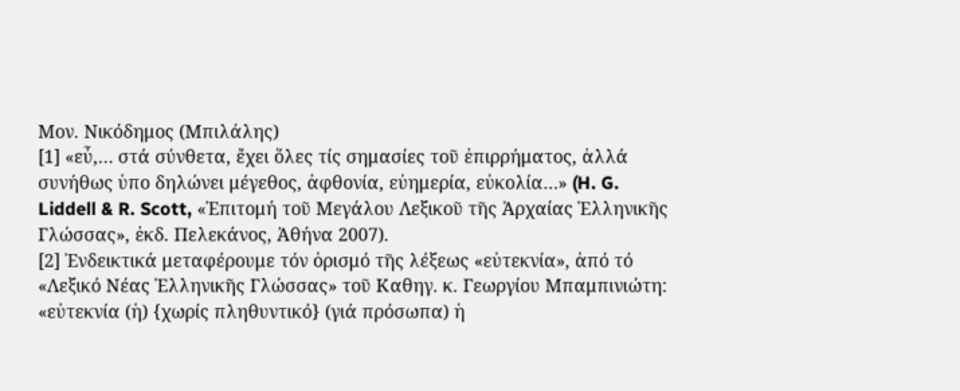Μον. Νικόδημος (Μπιλάλης)
[1] «εὖ,… στά σύνθετα, ἔχει ὅλες τίς σημασίες τοῦ ἐπιρρήματος, ἀλλά συνήθως ὑπο δηλώνει μέγεθος, ἀφθονία, εὐημερία, εὐκολία…» (H. G. Liddell & R. Scott, «Ἐπιτομή τοῦ Μεγάλου Λεξικοῦ τῆς Ἀρχαίας Ἑλληνικῆς Γλώσσας», ἐκδ. Πελεκάνος, Ἀθήνα 2007).
[2] Ἐνδεικτικά μεταφέρουμε τόν ὁρισμό τῆς λέξεως «εὐτεκνία», ἀπό τό «Λεξικό Νέας Ἑλληνικῆς Γλώσσας» τοῦ Καθηγ. κ. Γεωργίου Μπαμπινιώτη: «εὐτεκνία (ἡ) {χωρίς πληθυντικό} (γιά πρόσωπα) ἡ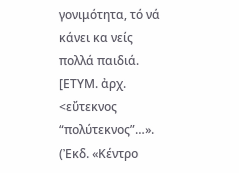γονιμότητα, τό νά κάνει κα νείς πολλά παιδιά. [ΕΤΥΜ. ἀρχ. <εὔτεκνος “πολύτεκνος”…». (Ἐκδ. «Κέντρο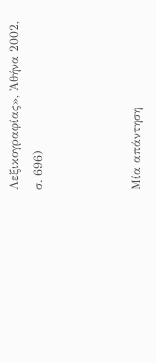Λεξικογραφίας», Ἀθήνα 2002, σ. 696)



Μία απάντηση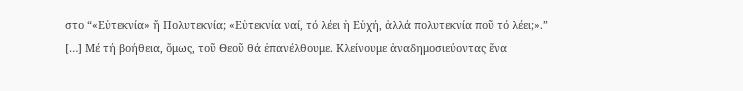στο “«Εὐτεκνία» ἤ Πολυτεκνία; «Εὐτεκνία ναί, τό λέει ἡ Εὐχή, ἀλλά πολυτεκνία ποῦ τό λέει;».”
[…] Μέ τή βοήθεια, ὅμως, τοῦ Θεοῦ θά ἐπανέλθουμε. Κλείνουμε ἀναδημοσιεύοντας ἕνα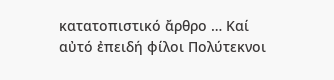κατατοπιστικό ἄρθρο … Καί αὐτό ἐπειδή φίλοι Πολύτεκνοι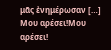μᾶς ἐνημέρωσαν […]
Μου αρέσει!Μου αρέσει!